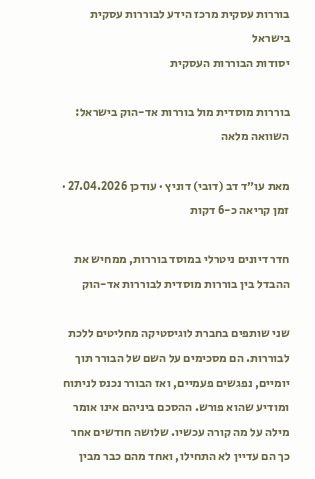בוררות עסקית מרכז הידע לבוררות עסקית בישראל
יסודות הבוררות העסקית

בוררות מוסדית מול בוררות אד-הוק בישראל: השוואה מלאה

מאת עו״ד דב (דובי) דוניץ · עודכן 27.04.2026 · זמן קריאה כ-6 דקות

חדר דיונים ניטרלי במוסד בוררות, ממחיש את ההבדל בין בוררות מוסדית לבוררות אד-הוק

שני שותפים בחברת לוגיסטיקה מחליטים ללכת לבוררות. הם מסכימים על השם של הבורר תוך יומיים, נפגשים פעמיים, ואז הבורר נכנס לניתוח ומודיע שהוא פורש. ההסכם ביניהם אינו אומר מילה על מה קורה עכשיו. שלושה חודשים אחר כך הם עדיין לא התחילו, ואחד מהם כבר מבין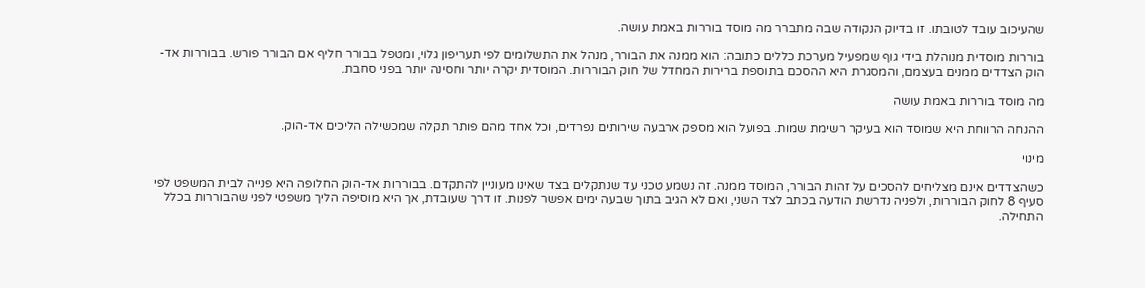שהעיכוב עובד לטובתו. זו בדיוק הנקודה שבה מתברר מה מוסד בוררות באמת עושה.

בוררות מוסדית מנוהלת בידי גוף שמפעיל מערכת כללים כתובה: הוא ממנה את הבורר, מנהל את התשלומים לפי תעריפון גלוי, ומטפל בבורר חליף אם הבורר פורש. בבוררות אד-הוק הצדדים ממנים בעצמם, והמסגרת היא ההסכם בתוספת ברירות המחדל של חוק הבוררות. המוסדית יקרה יותר וחסינה יותר בפני סחבת.

מה מוסד בוררות באמת עושה

ההנחה הרווחת היא שמוסד הוא בעיקר רשימת שמות. בפועל הוא מספק ארבעה שירותים נפרדים, וכל אחד מהם פותר תקלה שמכשילה הליכים אד-הוק.

מינוי

כשהצדדים אינם מצליחים להסכים על זהות הבורר, המוסד ממנה. זה נשמע טכני עד שנתקלים בצד שאינו מעוניין להתקדם. בבוררות אד-הוק החלופה היא פנייה לבית המשפט לפי סעיף 8 לחוק הבוררות, ולפניה נדרשת הודעה בכתב לצד השני, ואם לא הגיב בתוך שבעה ימים אפשר לפנות. זו דרך שעובדת, אך היא מוסיפה הליך משפטי לפני שהבוררות בכלל התחילה.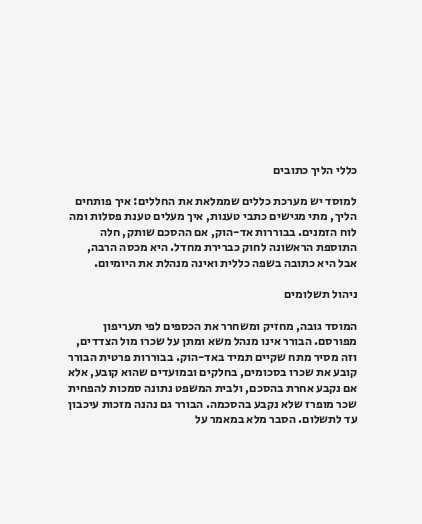כללי הליך כתובים

למוסד יש מערכת כללים שממלאת את החללים: איך פותחים הליך, מתי מגישים כתבי טענות, איך מעלים טענת פסלות ומה לוח הזמנים. בבוררות אד-הוק, אם ההסכם שותק, חלה התוספת הראשונה לחוק כברירת מחדל. היא מכסה הרבה, אבל היא כתובה בשפה כללית ואינה מנהלת את היומיום.

ניהול תשלומים

המוסד גובה, מחזיק ומשחרר את הכספים לפי תעריפון מפורסם. הבורר אינו מנהל משא ומתן על שכרו מול הצדדים, וזה מסיר מתח שקיים תמיד באד-הוק. בבוררות פרטית הבורר קובע את שכרו בסכומים, בחלקים ובמועדים שהוא קובע, אלא אם נקבע אחרת בהסכם, ולבית המשפט נתונה סמכות להפחית שכר מופרז שלא נקבע בהסכמה. הבורר גם נהנה מזכות עיכבון עד לתשלום. הסבר מלא במאמר על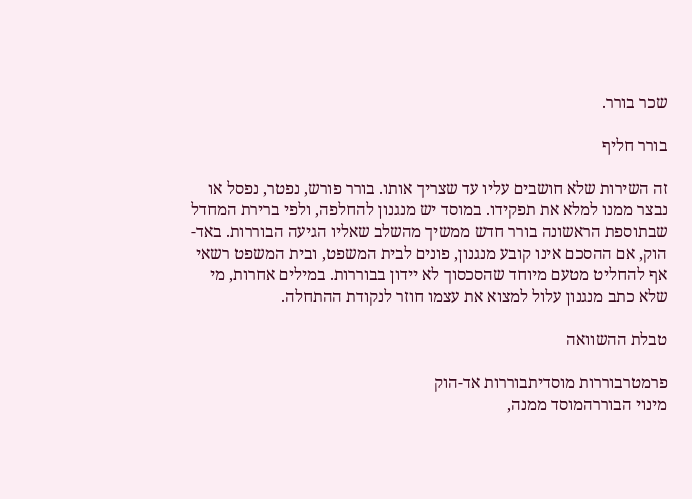שכר בורר.

בורר חליף

זה השירות שלא חושבים עליו עד שצריך אותו. בורר פורש, נפטר, נפסל או נבצר ממנו למלא את תפקידו. במוסד יש מנגנון להחלפה, ולפי ברירת המחדל שבתוספת הראשונה בורר חדש ממשיך מהשלב שאליו הגיעה הבוררות. באד-הוק, אם ההסכם אינו קובע מנגנון, פונים לבית המשפט, ובית המשפט רשאי אף להחליט מטעם מיוחד שהסכסוך לא יידון בבוררות. במילים אחרות, מי שלא כתב מנגנון עלול למצוא את עצמו חוזר לנקודת ההתחלה.

טבלת ההשוואה

פרמטרבוררות מוסדיתבוררות אד-הוק
מינוי הבוררהמוסד ממנה,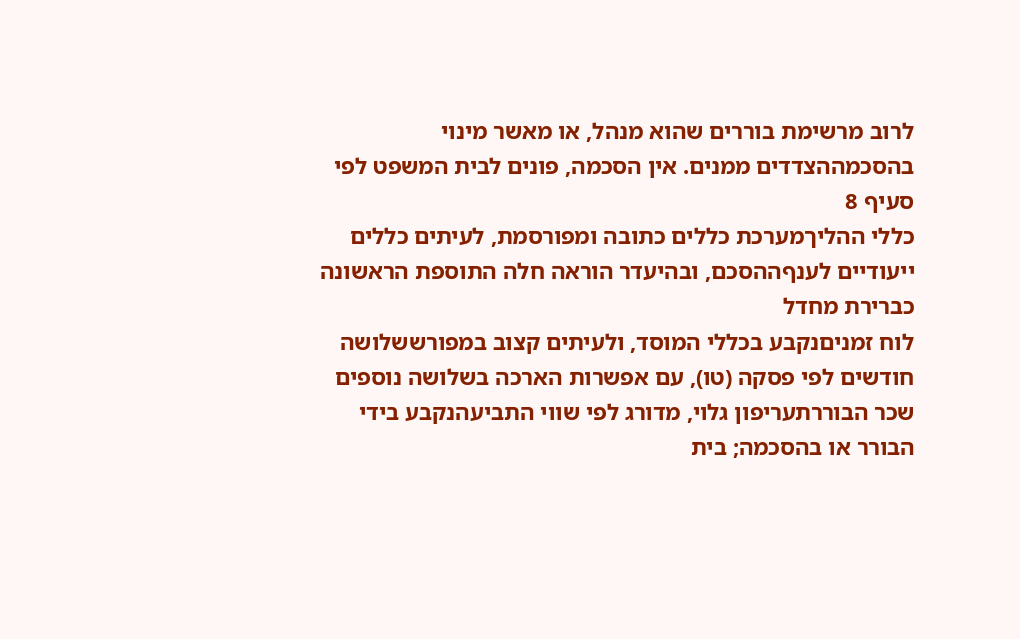לרוב מרשימת בוררים שהוא מנהל, או מאשר מינוי בהסכמההצדדים ממנים. אין הסכמה, פונים לבית המשפט לפי סעיף 8
כללי ההליךמערכת כללים כתובה ומפורסמת, לעיתים כללים ייעודיים לענףההסכם, ובהיעדר הוראה חלה התוספת הראשונה כברירת מחדל
לוח זמניםנקבע בכללי המוסד, ולעיתים קצוב במפורששלושה חודשים לפי פסקה (טו), עם אפשרות הארכה בשלושה נוספים
שכר הבוררתעריפון גלוי, מדורג לפי שווי התביעהנקבע בידי הבורר או בהסכמה; בית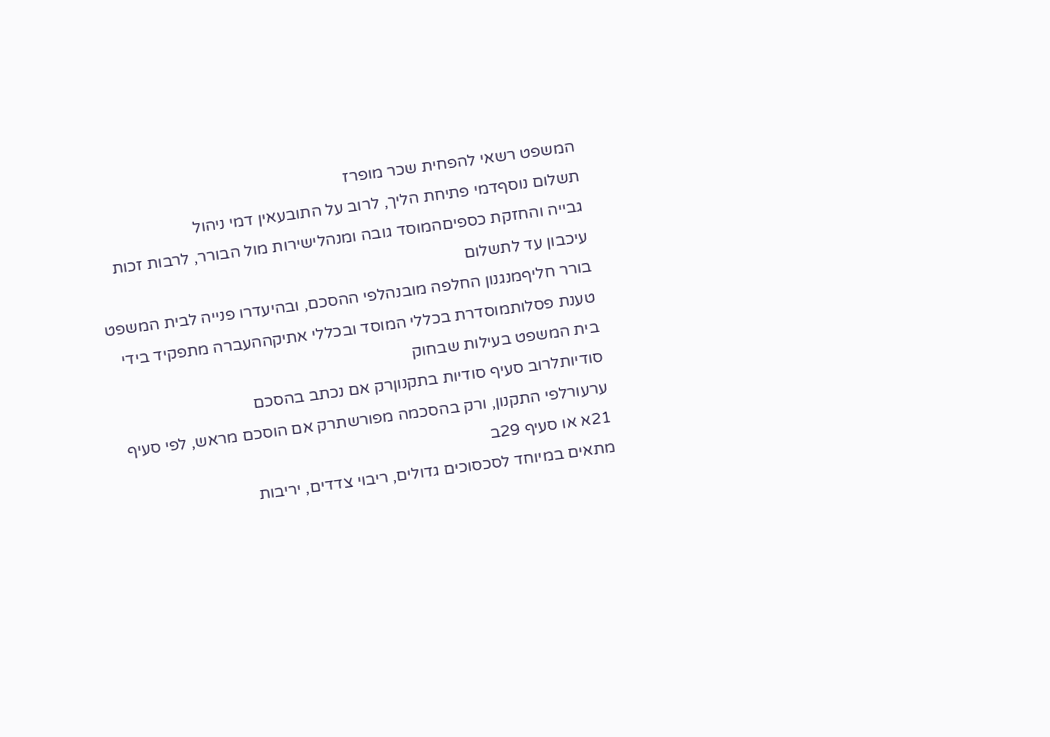המשפט רשאי להפחית שכר מופרז
תשלום נוסףדמי פתיחת הליך, לרוב על התובעאין דמי ניהול
גבייה והחזקת כספיםהמוסד גובה ומנהלישירות מול הבורר, לרבות זכות עיכבון עד לתשלום
בורר חליףמנגנון החלפה מובנהלפי ההסכם, ובהיעדרו פנייה לבית המשפט
טענת פסלותמוסדרת בכללי המוסד ובכללי אתיקההעברה מתפקיד בידי בית המשפט בעילות שבחוק
סודיותלרוב סעיף סודיות בתקנוןרק אם נכתב בהסכם
ערעורלפי התקנון, ורק בהסכמה מפורשתרק אם הוסכם מראש, לפי סעיף 21א או סעיף 29ב
מתאים במיוחד לסכסוכים גדולים, ריבוי צדדים, יריבות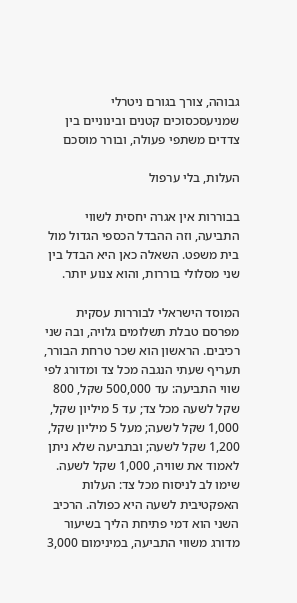גבוהה, צורך בגורם ניטרלי שמניעסכסוכים קטנים ובינוניים בין צדדים משתפי פעולה, ובורר מוסכם

העלות, בלי ערפול

בבוררות אין אגרה יחסית לשווי התביעה, וזה ההבדל הכספי הגדול מול בית משפט. השאלה כאן היא הבדל בין שני מסלולי בוררות, והוא צנוע יותר.

המוסד הישראלי לבוררות עסקית מפרסם טבלת תשלומים גלויה, ובה שני רכיבים. הראשון הוא שכר טרחת הבורר, תעריף שעתי הנגבה מכל צד ומדורג לפי שווי התביעה: עד 500,000 שקל, 800 שקל לשעה מכל צד; עד 5 מיליון שקל, 1,000 שקל לשעה; מעל 5 מיליון שקל, 1,200 שקל לשעה; ובתביעה שלא ניתן לאמוד את שוויה, 1,000 שקל לשעה. שימו לב לניסוח מכל צד: העלות האפקטיבית לשעה היא כפולה. הרכיב השני הוא דמי פתיחת הליך בשיעור מדורג משווי התביעה, במינימום 3,000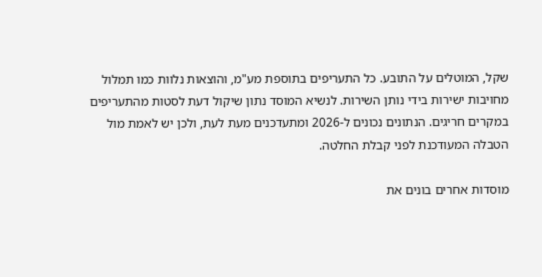שקל, המוטלים על התובע. כל התעריפים בתוספת מע"מ, והוצאות נלוות כמו תמלול מחויבות ישירות בידי נותן השירות. לנשיא המוסד נתון שיקול דעת לסטות מהתעריפים במקרים חריגים. הנתונים נכונים ל-2026 ומתעדכנים מעת לעת, ולכן יש לאמת מול הטבלה המעודכנת לפני קבלת החלטה.

מוסדות אחרים בונים את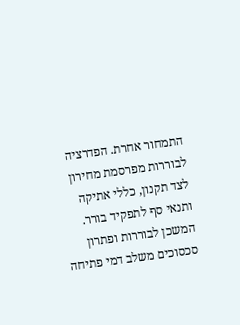התמחור אחרת. הפדרציה לבוררות מפרסמת מחירון לצד תקנון, כללי אתיקה ותנאי סף לתפקיד בורר. המשכן לבוררות ופתרון סכסוכים משלב דמי פתיחה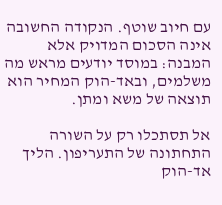עם חיוב שוטף. הנקודה החשובה אינה הסכום המדויק אלא המבנה: במוסד יודעים מראש מה משלמים, ובאד-הוק המחיר הוא תוצאה של משא ומתן.

אל תסתכלו רק על השורה התחתונה של התעריפון. הליך אד-הוק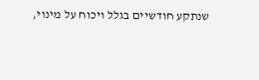שנתקע חודשיים בגלל ויכוח על מינוי,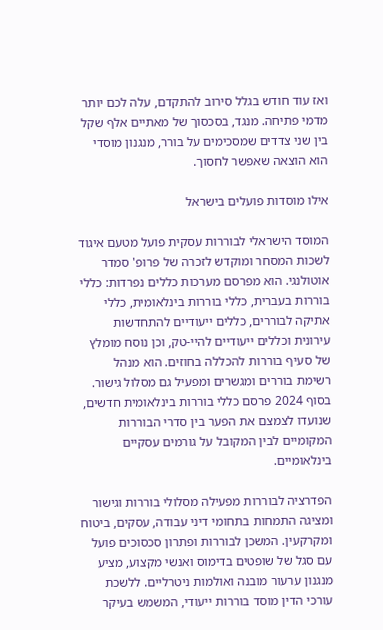ואז עוד חודש בגלל סירוב להתקדם, עלה לכם יותר מדמי פתיחה. מנגד, בסכסוך של מאתיים אלף שקל בין שני צדדים שמסכימים על בורר, מנגנון מוסדי הוא הוצאה שאפשר לחסוך.

אילו מוסדות פועלים בישראל

המוסד הישראלי לבוררות עסקית פועל מטעם איגוד לשכות המסחר ומוקדש לזכרה של פרופ' סמדר אוטולנגי. הוא מפרסם מערכות כללים נפרדות: כללי בוררות בעברית, כללי בוררות בינלאומית, כללי אתיקה לבוררים, כללים ייעודיים להתחדשות עירונית וכללים ייעודיים להיי-טק, וכן נוסח מומלץ של סעיף בוררות להכללה בחוזים. הוא מנהל רשימת בוררים ומגשרים ומפעיל גם מסלול גישור. בסוף 2024 פרסם כללי בוררות בינלאומית חדשים, שנועדו לצמצם את הפער בין סדרי הבוררות המקומיים לבין המקובל על גורמים עסקיים בינלאומיים.

הפדרציה לבוררות מפעילה מסלולי בוררות וגישור ומציגה התמחות בתחומי דיני עבודה, עסקים, ביטוח ומקרקעין. המשכן לבוררות ופתרון סכסוכים פועל עם סגל של שופטים בדימוס ואנשי מקצוע, מציע מנגנון ערעור מובנה ואולמות ניטרליים. ללשכת עורכי הדין מוסד בוררות ייעודי, המשמש בעיקר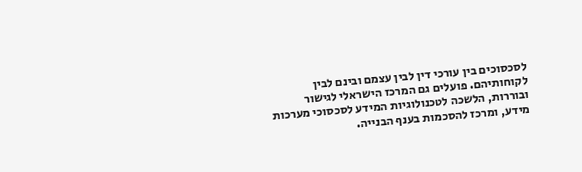לסכסוכים בין עורכי דין לבין עצמם ובינם לבין לקוחותיהם. פועלים גם המרכז הישראלי לגישור ובוררות, הלשכה לטכנולוגיות המידע לסכסוכי מערכות מידע, ומרכז להסכמות בענף הבנייה.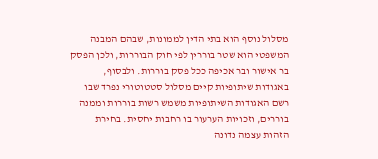מסלול נוסף הוא בתי הדין לממונות, שבהם המבנה המשפטי הוא שטר בוררין לפי חוק הבוררות, ולכן הפסק בר אישור ובר אכיפה ככל פסק בוררות. ולבסוף, באגודות שיתופיות קיים מסלול סטטוטורי נפרד שבו רשם האגודות השיתופיות משמש רשות בוררות וממנה בוררים, וזכויות הערעור בו רחבות יחסית. בחירת הזהות עצמה נדונה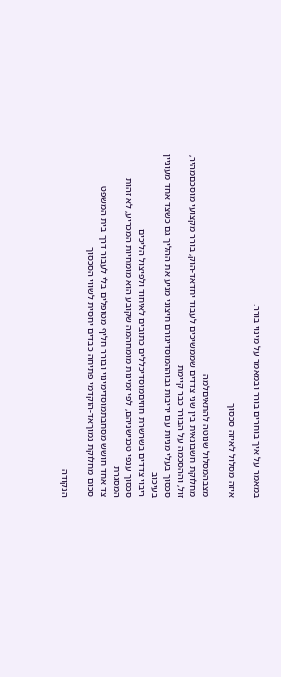במאמר על איך בוחרים בורר ובמאמר על מינוי בורר.

איזה מסלול לאיזה סכסוך

מצבהמסלול שנוטה להתאיםלמה
מחלוקת חשבונאית בין שני צדדים שממשיכים לעבוד יחדאד-הוק, בורר מקצועי מוסכםמהיר, זול, וההסכמה על הבורר כבר קיימת
סכסוך בעלי מניות עם יריבות גבוההמוסדיגורם חיצוני מניע את ההליך גם כשצד אחד מעוניין בעיכוב
ריבוי צדדים בשרשרת חוזיםמוסדיכללים כתובים לאיחוד ולפיצול הליכים
סכסוך ענפי טכנישניהם, לפי זמינות מומחהמה שקובע הוא מומחיות המכריע, לא זהות המסגרת
צד אחד חושש מסחבתמוסדימינוי ובורר חליף מטופלים בלי לעבור דרך בית המשפט
סכום מחלוקת נמוךאד-הוקדמי פתיחה כבדים יחסית לשווי הסכסוך

הנקודה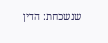שנשכחת: הדין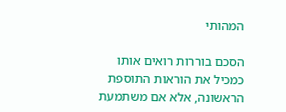המהותי

הסכם בוררות רואים אותו כמכיל את הוראות התוספת הראשונה, אלא אם משתמעת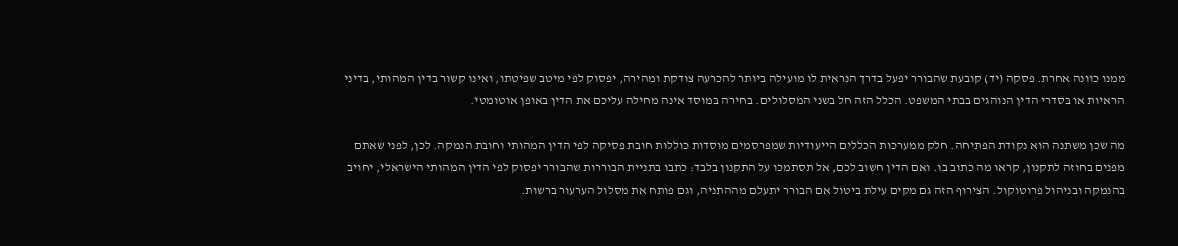ממנו כוונה אחרת. פסקה (יד) קובעת שהבורר יפעל בדרך הנראית לו מועילה ביותר להכרעה צודקת ומהירה, יפסוק לפי מיטב שפיטתו, ואינו קשור בדין המהותי, בדיני הראיות או בסדרי הדין הנוהגים בבתי המשפט. הכלל הזה חל בשני המסלולים. בחירה במוסד אינה מחילה עליכם את הדין באופן אוטומטי.

מה שכן משתנה הוא נקודת הפתיחה. חלק ממערכות הכללים הייעודיות שמפרסמים מוסדות כוללות חובת פסיקה לפי הדין המהותי וחובת הנמקה. לכן, לפני שאתם מפנים בחוזה לתקנון, קראו מה כתוב בו. ואם הדין חשוב לכם, אל תסתמכו על התקנון בלבד: כתבו בתניית הבוררות שהבורר יפסוק לפי הדין המהותי הישראלי, יחויב בהנמקה ובניהול פרוטוקול. הצירוף הזה גם מקים עילת ביטול אם הבורר יתעלם מההתניה, וגם פותח את מסלול הערעור ברשות.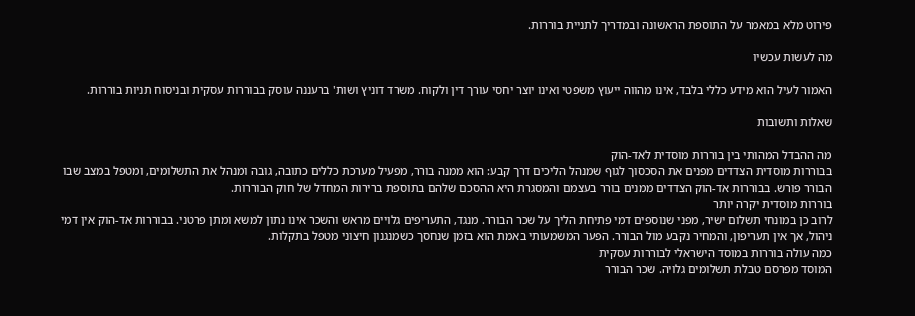פירוט מלא במאמר על התוספת הראשונה ובמדריך לתניית בוררות.

מה לעשות עכשיו

האמור לעיל הוא מידע כללי בלבד, אינו מהווה ייעוץ משפטי ואינו יוצר יחסי עורך דין ולקוח. משרד דוניץ ושות' ברעננה עוסק בבוררות עסקית ובניסוח תניות בוררות.

שאלות ותשובות

מה ההבדל המהותי בין בוררות מוסדית לאד-הוק
בבוררות מוסדית הצדדים מפנים את הסכסוך לגוף שמנהל הליכים דרך קבע: הוא ממנה בורר, מפעיל מערכת כללים כתובה, גובה ומנהל את התשלומים, ומטפל במצב שבו הבורר פורש. בבוררות אד-הוק הצדדים ממנים בורר בעצמם והמסגרת היא ההסכם שלהם בתוספת ברירות המחדל של חוק הבוררות.
בוררות מוסדית יקרה יותר
לרוב כן במונחי תשלום ישיר, מפני שנוספים דמי פתיחת הליך על שכר הבורר. מנגד, התעריפים גלויים מראש והשכר אינו נתון למשא ומתן פרטני. בבוררות אד-הוק אין דמי ניהול, אך אין תעריפון, והמחיר נקבע מול הבורר. הפער המשמעותי באמת הוא בזמן שנחסך כשמנגנון חיצוני מטפל בתקלות.
כמה עולה בוררות במוסד הישראלי לבוררות עסקית
המוסד מפרסם טבלת תשלומים גלויה. שכר הבורר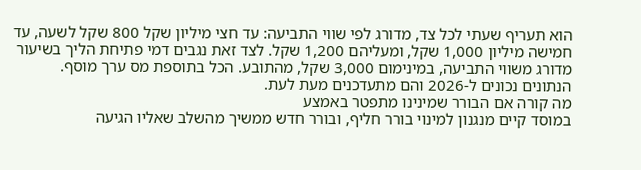הוא תעריף שעתי לכל צד, מדורג לפי שווי התביעה: עד חצי מיליון שקל 800 שקל לשעה, עד חמישה מיליון 1,000 שקל, ומעליהם 1,200 שקל. לצד זאת נגבים דמי פתיחת הליך בשיעור מדורג משווי התביעה, במינימום 3,000 שקל, מהתובע. הכל בתוספת מס ערך מוסף. הנתונים נכונים ל-2026 והם מתעדכנים מעת לעת.
מה קורה אם הבורר שמינינו מתפטר באמצע
במוסד קיים מנגנון למינוי בורר חליף, ובורר חדש ממשיך מהשלב שאליו הגיעה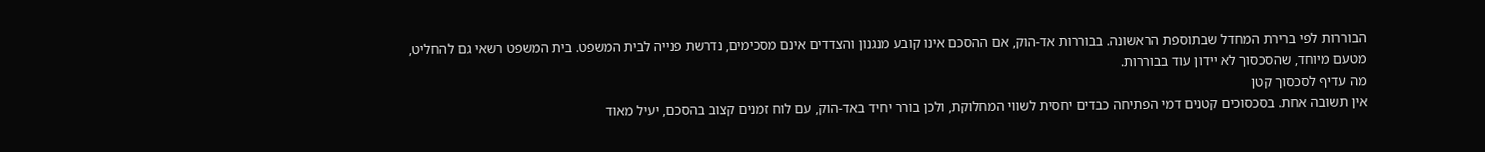הבוררות לפי ברירת המחדל שבתוספת הראשונה. בבוררות אד-הוק, אם ההסכם אינו קובע מנגנון והצדדים אינם מסכימים, נדרשת פנייה לבית המשפט. בית המשפט רשאי גם להחליט, מטעם מיוחד, שהסכסוך לא יידון עוד בבוררות.
מה עדיף לסכסוך קטן
אין תשובה אחת. בסכסוכים קטנים דמי הפתיחה כבדים יחסית לשווי המחלוקת, ולכן בורר יחיד באד-הוק, עם לוח זמנים קצוב בהסכם, יעיל מאוד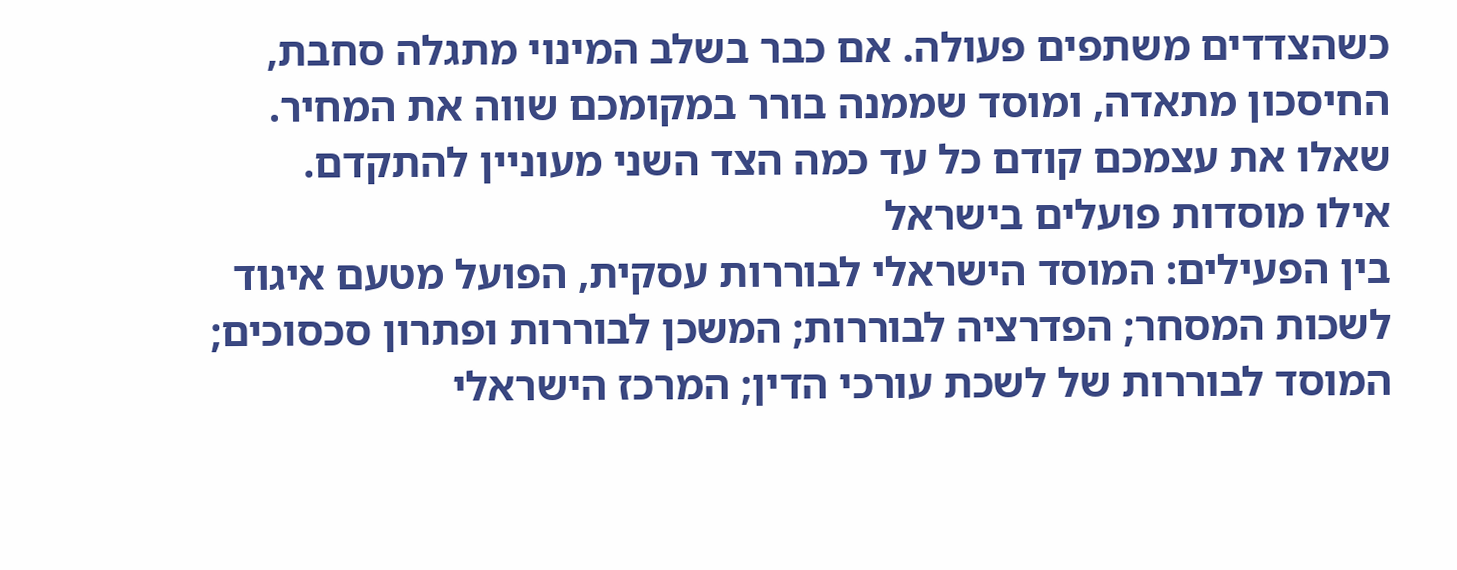כשהצדדים משתפים פעולה. אם כבר בשלב המינוי מתגלה סחבת, החיסכון מתאדה, ומוסד שממנה בורר במקומכם שווה את המחיר. שאלו את עצמכם קודם כל עד כמה הצד השני מעוניין להתקדם.
אילו מוסדות פועלים בישראל
בין הפעילים: המוסד הישראלי לבוררות עסקית, הפועל מטעם איגוד לשכות המסחר; הפדרציה לבוררות; המשכן לבוררות ופתרון סכסוכים; המוסד לבוררות של לשכת עורכי הדין; המרכז הישראלי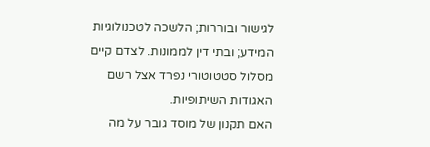לגישור ובוררות; הלשכה לטכנולוגיות המידע; ובתי דין לממונות. לצדם קיים מסלול סטטוטורי נפרד אצל רשם האגודות השיתופיות.
האם תקנון של מוסד גובר על מה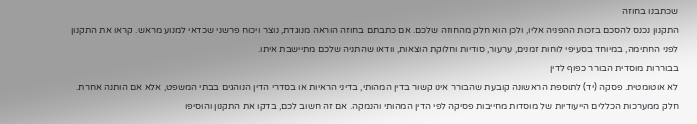שכתבנו בחוזה
התקנון נכנס להסכם בזכות ההפניה אליו, ולכן הוא חלק מהחוזה שלכם. אם כתבתם בחוזה הוראה מנוגדת, נוצר ויכוח פרשני שכדאי למנוע מראש. קראו את התקנון לפני החתימה, במיוחד בסעיפי לוחות זמנים, ערעור, סודיות וחלוקת הוצאות, וודאו שהתניה שלכם מתיישבת איתו.
בבוררות מוסדית הבורר כפוף לדין
לא אוטומטית. פסקה (יד) לתוספת הראשונה קובעת שהבורר אינו קשור בדין המהותי, בדיני הראיות או בסדרי הדין הנוהגים בבתי המשפט, אלא אם הותנה אחרת. חלק ממערכות הכללים הייעודיות של מוסדות מחייבות פסיקה לפי הדין המהותי והנמקה. אם זה חשוב לכם, בדקו את התקנון והוסיפו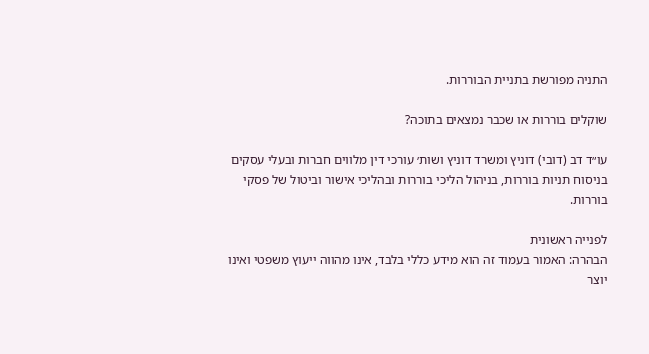התניה מפורשת בתניית הבוררות.

שוקלים בוררות או שכבר נמצאים בתוכה?

עו״ד דב (דובי) דוניץ ומשרד דוניץ ושות׳ עורכי דין מלווים חברות ובעלי עסקים בניסוח תניות בוררות, בניהול הליכי בוררות ובהליכי אישור וביטול של פסקי בוררות.

לפנייה ראשונית
הבהרה: האמור בעמוד זה הוא מידע כללי בלבד, אינו מהווה ייעוץ משפטי ואינו יוצר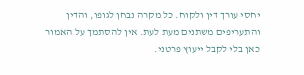יחסי עורך דין ולקוח. כל מקרה נבחן לגופו, והדין והתעריפים משתנים מעת לעת. אין להסתמך על האמור כאן בלי לקבל ייעוץ פרטני.